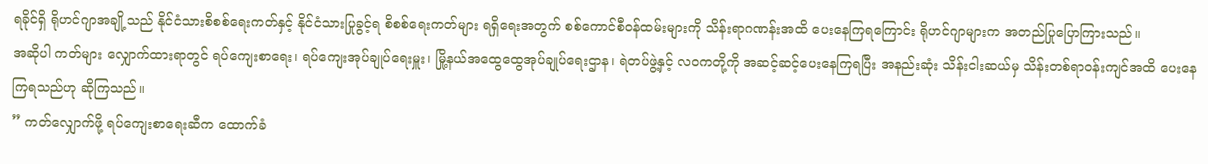ရခိုင်ရှိ ရိုဟင်ဂျာအချို့သည် နိုင်ငံသားစိစစ်ရေးကတ်နှင့် နိုင်ငံသားပြုခွင့်ရ စိစစ်ရေးကတ်များ ရရှိရေးအတွက် စစ်ကောင်စီဝန်ထမ်းများကို သိန်းရာဂဏန်းအထိ ပေးနေကြရကြောင်း ရိုဟင်ဂျာများက အတည်ပြုပြောကြားသည်။
အဆိုပါ ကတ်များ လျှောက်ထားရာတွင် ရပ်ကျေးစာရေး၊ ရပ်ကျေးအုပ်ချုပ်ရေးမှူး၊ မြို့နယ်အထွေထွေအုပ်ချုပ်ရေးဌာန၊ ရဲတပ်ဖွဲ့နှင့် လဝကတို့ကို အဆင့်ဆင့်ပေးနေကြရပြီး အနည်းဆုံး သိန်းငါးဆယ်မှ သိန်းတစ်ရာဝန်းကျင်အထိ ပေးနေကြရသည်ဟု ဆိုကြသည်။
” ကတ်လျှောက်ဖို့ ရပ်ကျေးစာရေးဆီက ထောက်ခံ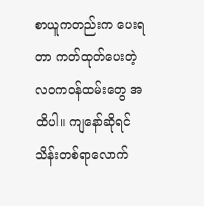စာယူကတည်းက ပေးရတာ ကတ်ထုတ်ပေးတဲ့ လဝကဝန်ထမ်းတွေ အထိပါ။ ကျနော်ဆိုရင် သိန်းတစ်ရာလောက်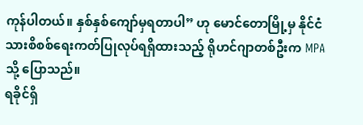ကုန်ပါတယ်။ နှစ်နှစ်ကျော်မှရတာပါ” ဟု မောင်တောမြို့မှ နိုင်ငံသားစိစစ်ရေးကတ်ပြုလုပ်ရရှိထားသည့် ရိုဟင်ဂျာတစ်ဦးက MPA သို့ ပြောသည်။
ရခိုင်ရှိ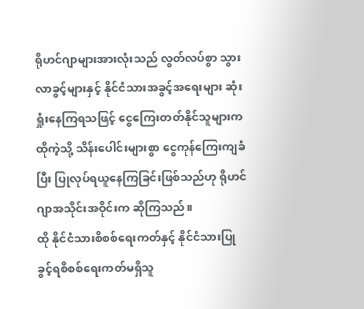ရိုဟင်ဂျာများအားလုံးသည် လွတ်လပ်စွာ သွားလာခွင့်များနှင့် နိုင်ငံသားအခွင့်အရေးများ ဆုံးရှုံးနေကြရသဖြင့် ငွေကြေးတတ်နိုင်သူများက ထိုကဲ့သို့ သိန်းပေါင်းများစွာ ငွေကုန်ကြေးကျခံပြီး ပြုလုပ်ရယူနေကြခြင်းဖြစ်သည်ဟု ရိုဟင်ဂျာအသိုင်းအဝိုင်းက ဆိုကြသည်။
ထို နိုင်ငံသားစိစစ်ရေးကတ်နှင့် နိုင်ငံသားပြုခွင့်ရစိစစ်ရေးကတ်မရှိသူ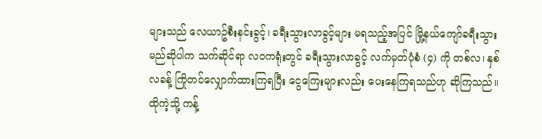များသည် လေယာဥ်စီးနင်းခွင့်၊ ခရီးသွားလာခွင့်များ မရသည့်အပြင် မြို့နယ်ကျော်ခရီးသွားမည်ဆိုပါက သက်ဆိုင်ရာ လဝကရုံးတွင် ခရီးသွားလာခွင့် လက်မှတ်ပုံစံ (၄) ကို တစ်လ၊ နှစ်လခန့် ကြိုတင်လျှောက်ထားကြရပြီး ငွေကြေးများလည်း ပေးနေကြရသည်ဟု ဆိုကြသည်။
ထိုကဲ့သို့ ကန့်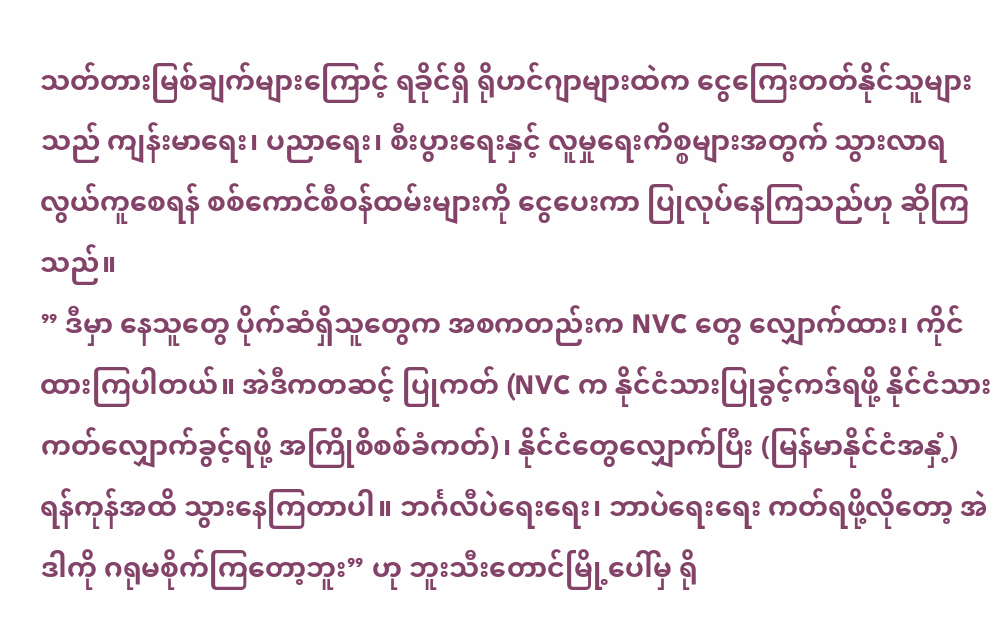သတ်တားမြစ်ချက်များကြောင့် ရခိုင်ရှိ ရိုဟင်ဂျာများထဲက ငွေကြေးတတ်နိုင်သူများသည် ကျန်းမာရေး၊ ပညာရေး၊ စီးပွားရေးနှင့် လူမှုရေးကိစ္စများအတွက် သွားလာရလွယ်ကူစေရန် စစ်ကောင်စီဝန်ထမ်းများကို ငွေပေးကာ ပြုလုပ်နေကြသည်ဟု ဆိုကြသည်။
” ဒီမှာ နေသူတွေ ပိုက်ဆံရှိသူတွေက အစကတည်းက NVC တွေ လျှောက်ထား၊ ကိုင်ထားကြပါတယ်။ အဲဒီကတဆင့် ပြုကတ် (NVC က နိုင်ငံသားပြုခွင့်ကဒ်ရဖို့ နိုင်ငံသားကတ်လျှောက်ခွင့်ရဖို့ အကြိုစိစစ်ခံကတ်)၊ နိုင်ငံတွေလျှောက်ပြီး (မြန်မာနိုင်ငံအနှံ့) ရန်ကုန်အထိ သွားနေကြတာပါ။ ဘင်္ဂလီပဲရေးရေး၊ ဘာပဲရေးရေး ကတ်ရဖို့လိုတော့ အဲဒါကို ဂရုမစိုက်ကြတော့ဘူး” ဟု ဘူးသီးတောင်မြို့ပေါ်မှ ရို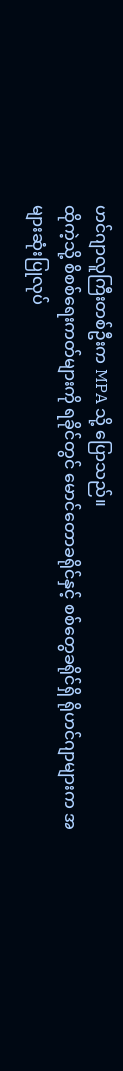ဟင်ဂျာလူကြီးတစ်ဦးက MPA သို့ ပြောသည်။
ထိုကဲ့သို့ စိစစ်ရေးကတ်များကို ရခိုင်တွင် မောင်တောခရိုင်နှင့် စစ်တွေခရိုင်ရှိ ရိုဟင်ဂျာများက အများဆုံးပြုလုပ်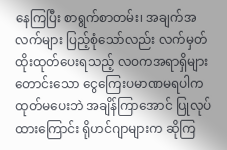နေကြပြီး စာရွက်စာတမ်း၊ အချက်အလက်များ ပြည့်စုံသော်လည်း လက်မှတ်ထိုးထုတ်ပေးရသည့် လဝကအရာရှိများတောင်းသော ငွေကြေးပမာဏမရပါက ထုတ်မပေးဘဲ အချိန်ကြာအောင် ပြုလုပ်ထားကြောင်း ရိုဟင်ဂျာများက ဆိုကြ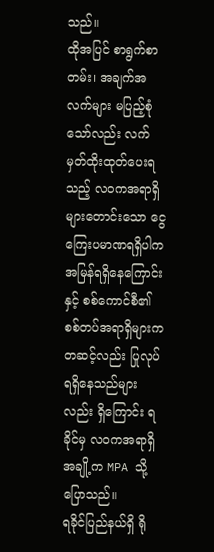သည်။
ထိုအပြင် စာရွက်စာတမ်း၊ အချက်အလက်များ မပြည့်စုံသော်လည်း လက်မှတ်ထိုးထုတ်ပေးရသည့် လဝကအရာရှိများတောင်းသော ငွေကြေးပမာဏရရှိပါက အမြန်ရရှိနေကြောင်းနှင့် စစ်ကောင်စီ၏ စစ်တပ်အရာရှိများကတဆင့်လည်း ပြုလုပ်ရရှိနေသည်များလည်း ရှိကြောင်း ရခိုင်မှ လဝကအရာရှိအချို့က MPA သို့ ပြောသည်။
ရခိုင်ပြည်နယ်ရှိ ရို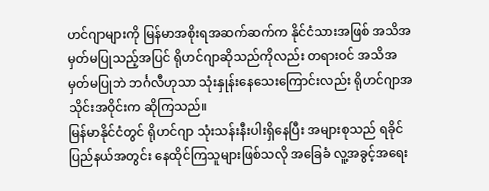ဟင်ဂျာများကို မြန်မာအစိုးရအဆက်ဆက်က နိုင်ငံသားအဖြစ် အသိအမှတ်မပြုသည့်အပြင် ရိုဟင်ဂျာဆိုသည်ကိုလည်း တရားဝင် အသိအမှတ်မပြုဘဲ ဘင်္ဂလီဟုသာ သုံးနှုန်းနေသေးကြောင်းလည်း ရိုဟင်ဂျာအသိုင်းအဝိုင်းက ဆိုကြသည်။
မြန်မာနိုင်ငံတွင် ရိုဟင်ဂျာ သုံးသန်းနီးပါးရှိနေပြီး အများစုသည် ရခိုင်ပြည်နယ်အတွင်း နေထိုင်ကြသူများဖြစ်သလို အခြေခံ လူ့အခွင့်အရေး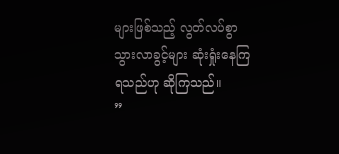များဖြစ်သည့် လွတ်လပ်စွာသွားလာခွင့်များ ဆုံးရှုံးနေကြရသည်ဟု ဆိုကြသည်။
”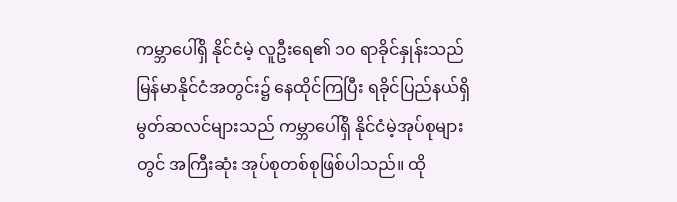ကမ္ဘာပေါ်ရှိ နိုင်ငံမဲ့ လူဦးရေ၏ ၁၀ ရာခိုင်နှုန်းသည် မြန်မာနိုင်ငံအတွင်း၌ နေထိုင်ကြပြီး ရခိုင်ပြည်နယ်ရှိ မွတ်ဆလင်များသည် ကမ္ဘာပေါ်ရှိ နိုင်ငံမဲ့အုပ်စုများတွင် အကြီးဆုံး အုပ်စုတစ်စုဖြစ်ပါသည်။ ထို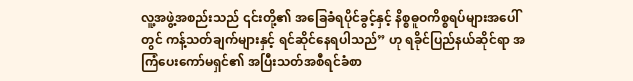လူ့အဖွဲ့အစည်းသည် ၎င်းတို့၏ အခြေခံရပိုင်ခွင့်နှင့် နိစ္စဓူဝကိစ္စရပ်များအပေါ်တွင် ကန့်သတ်ချက်များနှင့် ရင်ဆိုင်နေရပါသည်” ဟု ရခိုင်ပြည်နယ်ဆိုင်ရာ အကြံပေးကော်မရှင်၏ အပြီးသတ်အစီရင်ခံစာ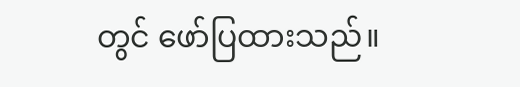တွင် ဖော်ပြထားသည်။